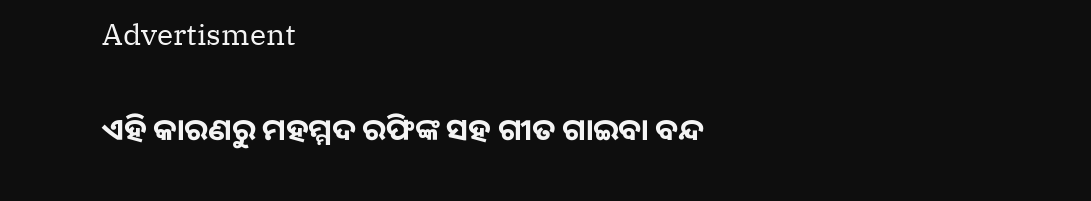Advertisment

ଏହି କାରଣରୁ ମହମ୍ମଦ ରଫିଙ୍କ ସହ ଗୀତ ଗାଇବା ବନ୍ଦ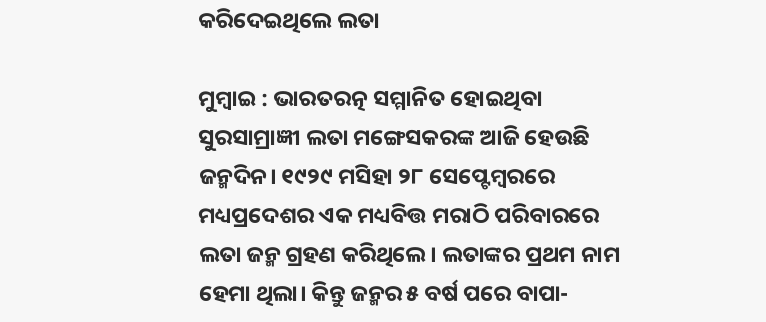କରିଦେଇଥିଲେ ଲତା

ମୁମ୍ୱାଇ : ଭାରତରତ୍ନ ସମ୍ମାନିତ ହୋଇଥିବା ସୁରସାମ୍ରାଜ୍ଞୀ ଲତା ମଙ୍ଗେସକରଙ୍କ ଆଜି ହେଉଛି ଜନ୍ମଦିନ। ୧୯୨୯ ମସିହା ୨୮ ସେପ୍ଟେମ୍ୱରରେ ମଧ୍ୟପ୍ରଦେଶର ଏକ ମଧ୍ୟବିତ୍ତ ମରାଠି ପରିବାରରେ ଲତା ଜନ୍ମ ଗ୍ରହଣ କରିଥିଲେ। ଲତାଙ୍କର ପ୍ରଥମ ନାମ ହେମା ଥିଲା। କିନ୍ତୁ ଜନ୍ମର ୫ ବର୍ଷ ପରେ ବାପା-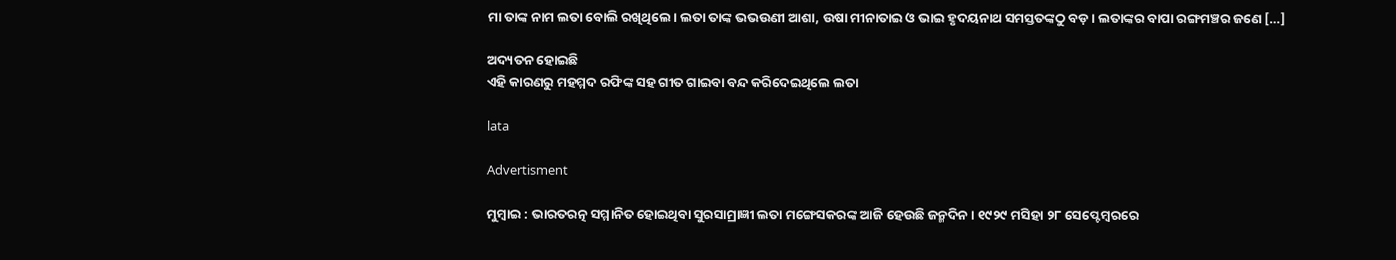ମା ତାଙ୍କ ନାମ ଲତା ବୋଲି ରଖିଥିଲେ। ଲତା ତାଙ୍କ ଭଭଉଣୀ ଆଶା, ଉଷା ମୀନାତାଇ ଓ ଭାଇ ହୃଦୟନାଥ ସମସ୍ତତଙ୍କଠୁ ବଡ଼। ଲତାଙ୍କର ବାପା ରଙ୍ଗମଞ୍ଚର ଜଣେ […]

ଅଦ୍ୟତନ ହୋଇଛି
ଏହି କାରଣରୁ ମହମ୍ମଦ ରଫିଙ୍କ ସହ ଗୀତ ଗାଇବା ବନ୍ଦ କରିଦେଇଥିଲେ ଲତା

lata

Advertisment

ମୁମ୍ୱାଇ : ଭାରତରତ୍ନ ସମ୍ମାନିତ ହୋଇଥିବା ସୁରସାମ୍ରାଜ୍ଞୀ ଲତା ମଙ୍ଗେସକରଙ୍କ ଆଜି ହେଉଛି ଜନ୍ମଦିନ। ୧୯୨୯ ମସିହା ୨୮ ସେପ୍ଟେମ୍ୱରରେ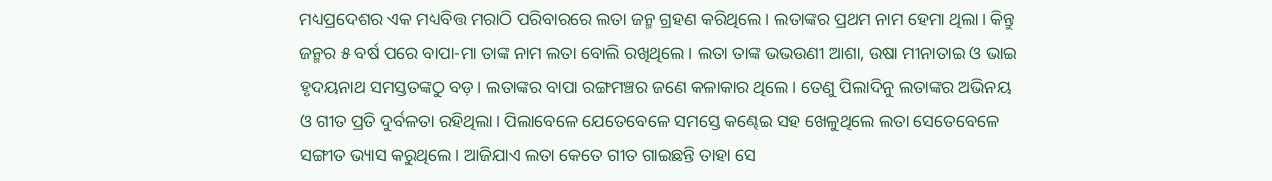ମଧ୍ୟପ୍ରଦେଶର ଏକ ମଧ୍ୟବିତ୍ତ ମରାଠି ପରିବାରରେ ଲତା ଜନ୍ମ ଗ୍ରହଣ କରିଥିଲେ। ଲତାଙ୍କର ପ୍ରଥମ ନାମ ହେମା ଥିଲା। କିନ୍ତୁ ଜନ୍ମର ୫ ବର୍ଷ ପରେ ବାପା-ମା ତାଙ୍କ ନାମ ଲତା ବୋଲି ରଖିଥିଲେ। ଲତା ତାଙ୍କ ଭଭଉଣୀ ଆଶା, ଉଷା ମୀନାତାଇ ଓ ଭାଇ ହୃଦୟନାଥ ସମସ୍ତତଙ୍କଠୁ ବଡ଼। ଲତାଙ୍କର ବାପା ରଙ୍ଗମଞ୍ଚର ଜଣେ କଳାକାର ଥିଲେ। ତେଣୁ ପିଲାଦିନୁ ଲତାଙ୍କର ଅଭିନୟ ଓ ଗୀତ ପ୍ରତି ଦୁର୍ବଳତା ରହିଥିଲା। ପିଲାବେଳେ ଯେତେବେଳେ ସମସ୍ତେ କଣ୍ଢେଇ ସହ ଖେଳୁଥିଲେ ଲତା ସେତେବେଳେ ସଙ୍ଗୀତ ଭ୍ୟାସ କରୁଥିଲେ। ଆଜିଯାଏ ଲତା କେତେ ଗୀତ ଗାଇଛନ୍ତି ତାହା ସେ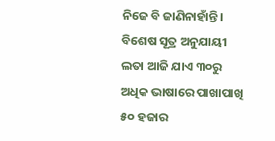ନିଜେ ବି ଜାଣିନାହାଁନ୍ତି। ବିଶେଷ ସୂତ୍ର ଅନୁଯାୟୀ ଲତା ଆଜି ଯାଏ ୩୦ରୁ ଅଧିକ ଭାଷାରେ ପାଖାପାଖି ୫୦ ହଜାର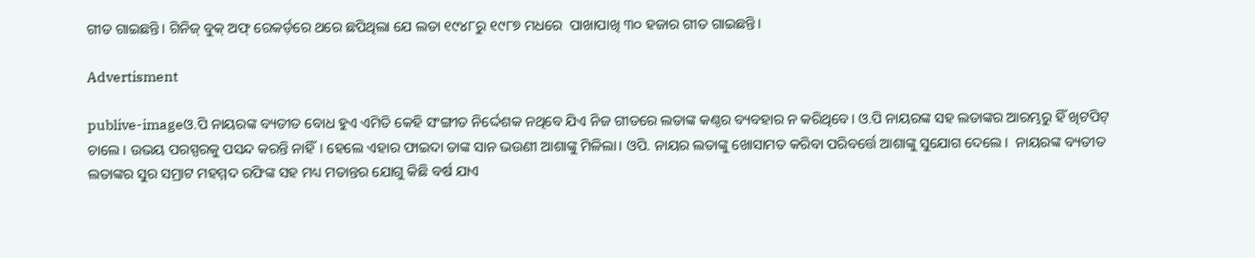ଗୀତ ଗାଇଛନ୍ତି। ଗିନିଜ୍‌ ବୁକ୍‌ ଅଫ୍ ରେକର୍ଡ଼ରେ ଥରେ ଛପିଥିଲା ଯେ ଲତା ୧୯୪୮ରୁ ୧୯୮୭ ମଧରେ  ପାଖାପାଖି ୩୦ ହଜାର ଗୀତ ଗାଇଛନ୍ତି।

Advertisment

publive-imageଓ.ପି ନାୟରଙ୍କ ବ୍ୟତୀତ ବୋଧ ହୁଏ ଏମିତି କେହି ସଂଙ୍ଗୀତ ନିର୍ଦ୍ଦେଶକ ନଥିବେ ଯିଏ ନିଜ ଗୀତରେ ଲତାଙ୍କ କଣ୍ଠର ବ୍ୟବହାର ନ କରିଥିବେ। ଓ.ପି ନାୟରଙ୍କ ସହ ଲତାଙ୍କର ଆରମ୍ଭରୁ ହିଁ ଖିଟପିଟ୍‌ ଚାଲେ। ଉଭୟ ପରସ୍ପରକୁ ପସନ୍ଦ କରନ୍ତି ନାହିଁ। ହେଲେ ଏହାର ଫାଇଦା ତାଙ୍କ ସାନ ଭଉଣୀ ଆଶାଙ୍କୁ ମିଳିଲା। ଓପି. ନାୟର ଲତାଙ୍କୁ ଖୋସାମତ କରିବା ପରିବର୍ତ୍ତେ ଆଶାଙ୍କୁ ସୁଯୋଗ ଦେଲେ।  ନାୟରଙ୍କ ବ୍ୟତୀତ ଲତାଙ୍କର ସୁର ସମ୍ରାଟ ମହମ୍ମଦ ରଫିଙ୍କ ସହ ମଧ୍ୟ ମତାନ୍ତର ଯୋଗୁ କିଛି ବର୍ଷ ଯାଏ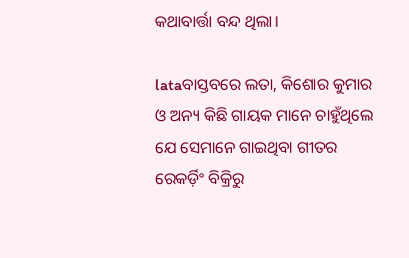କଥାବାର୍ତ୍ତା ବନ୍ଦ ଥିଲା।

lataବାସ୍ତବରେ ଲତା, କିଶୋର କୁମାର ଓ ଅନ୍ୟ କିଛି ଗାୟକ ମାନେ ଚାହୁଁଥିଲେ ଯେ ସେମାନେ ଗାଇଥିବା ଗୀତର ରେକର୍ଡ଼ିଂ ବିକ୍ରିରୁ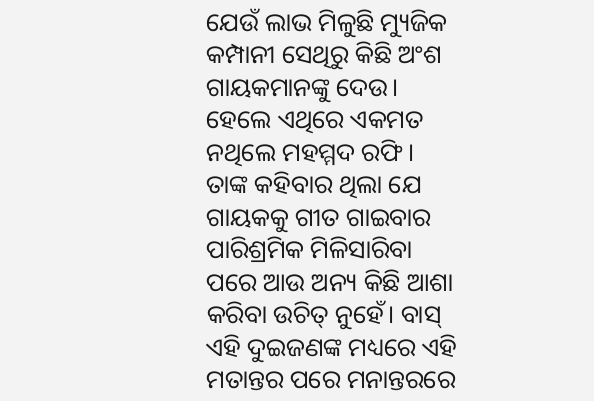ଯେଉଁ ଲାଭ ମିଳୁଛି ମ୍ୟୁଜିକ କମ୍ପାନୀ ସେଥିରୁ କିଛି ଅଂଶ ଗାୟକମାନଙ୍କୁ ଦେଉ। ହେଲେ ଏଥିରେ ଏକମତ ନଥିଲେ ମହମ୍ମଦ ରଫି। ତାଙ୍କ କହିବାର ଥିଲା ଯେ ଗାୟକକୁ ଗୀତ ଗାଇବାର ପାରିଶ୍ରମିକ ମିଳିସାରିବା ପରେ ଆଉ ଅନ୍ୟ କିଛି ଆଶା କରିବା ଉଚିତ୍‌ ନୁହେଁ। ବାସ୍‌ ଏହି ଦୁଇଜଣଙ୍କ ମଧ୍ୟରେ ଏହି ମତାନ୍ତର ପରେ ମନାନ୍ତରରେ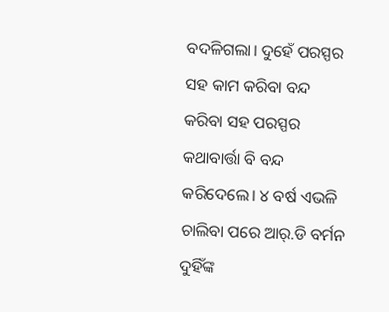ବଦଳିଗଲା। ଦୁହେଁ ପରସ୍ପର ସହ କାମ କରିବା ବନ୍ଦ କରିବା ସହ ପରସ୍ପର କଥାବାର୍ତ୍ତା ବି ବନ୍ଦ କରିଦେଲେ। ୪ ବର୍ଷ ଏଭଳି ଚାଲିବା ପରେ ଆର୍‌.ଡି ବର୍ମନ ଦୁହିଁଙ୍କ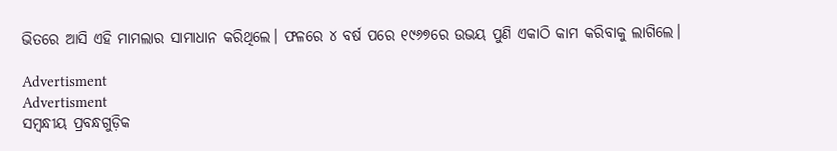ଭିତରେ ଆସି ଏହି ମାମଲାର ସାମାଧାନ କରିଥିଲେ। ଫଳରେ ୪ ବର୍ଷ ପରେ ୧୯୬୭ରେ ଉଭୟ ପୁଣି ଏକାଠି କାମ କରିବାକୁ ଲାଗିଲେ।

Advertisment
Advertisment
ସମ୍ବନ୍ଧୀୟ ପ୍ରବନ୍ଧଗୁଡ଼ିକ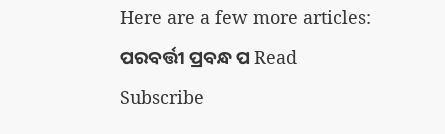Here are a few more articles:
ପରବର୍ତ୍ତୀ ପ୍ରବନ୍ଧ ପ Read
Subscribe